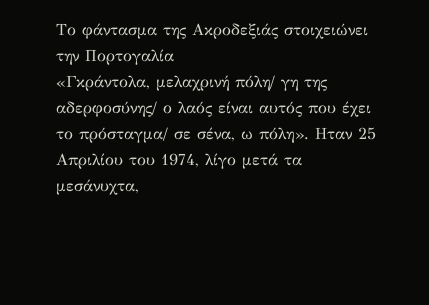Το φάντασμα της Ακροδεξιάς στοιχειώνει την Πορτογαλία
«Γκράντολα, μελαχρινή πόλη/ γη της αδερφοσύνης/ ο λαός είναι αυτός που έχει το πρόσταγμα/ σε σένα, ω πόλη». Ηταν 25 Απριλίου του 1974, λίγο μετά τα μεσάνυχτα,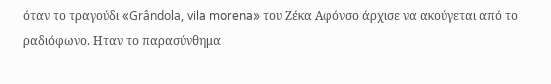όταν το τραγούδι «Grândola, vila morena» του Ζέκα Αφόνσο άρχισε να ακούγεται από το ραδιόφωνο. Ηταν το παρασύνθημα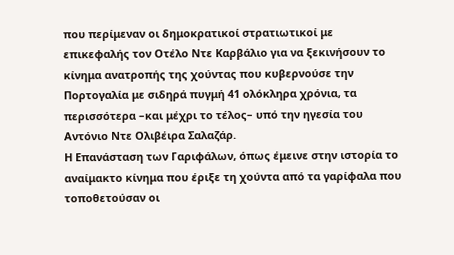που περίμεναν οι δημοκρατικοί στρατιωτικοί με επικεφαλής τον Οτέλο Ντε Καρβάλιο για να ξεκινήσουν το κίνημα ανατροπής της χούντας που κυβερνούσε την Πορτογαλία με σιδηρά πυγμή 41 ολόκληρα χρόνια, τα περισσότερα –και μέχρι το τέλος– υπό την ηγεσία του Αντόνιο Ντε Ολιβέιρα Σαλαζάρ.
Η Επανάσταση των Γαριφάλων, όπως έμεινε στην ιστορία το αναίμακτο κίνημα που έριξε τη χούντα από τα γαρίφαλα που τοποθετούσαν οι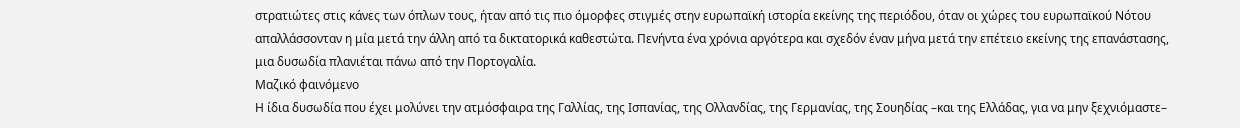στρατιώτες στις κάνες των όπλων τους, ήταν από τις πιο όμορφες στιγμές στην ευρωπαϊκή ιστορία εκείνης της περιόδου, όταν οι χώρες του ευρωπαϊκού Νότου απαλλάσσονταν η μία μετά την άλλη από τα δικτατορικά καθεστώτα. Πενήντα ένα χρόνια αργότερα και σχεδόν έναν μήνα μετά την επέτειο εκείνης της επανάστασης, μια δυσωδία πλανιέται πάνω από την Πορτογαλία.
Μαζικό φαινόμενο
Η ίδια δυσωδία που έχει μολύνει την ατμόσφαιρα της Γαλλίας, της Ισπανίας, της Ολλανδίας, της Γερμανίας, της Σουηδίας –και της Ελλάδας, για να μην ξεχνιόμαστε–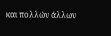και πολλών άλλων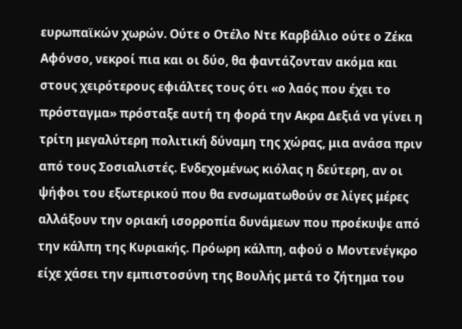ευρωπαϊκών χωρών. Ούτε ο Οτέλο Ντε Καρβάλιο ούτε ο Ζέκα Αφόνσο, νεκροί πια και οι δύο, θα φαντάζονταν ακόμα και στους χειρότερους εφιάλτες τους ότι «ο λαός που έχει το πρόσταγμα» πρόσταξε αυτή τη φορά την Ακρα Δεξιά να γίνει η τρίτη μεγαλύτερη πολιτική δύναμη της χώρας, μια ανάσα πριν από τους Σοσιαλιστές. Ενδεχομένως κιόλας η δεύτερη, αν οι ψήφοι του εξωτερικού που θα ενσωματωθούν σε λίγες μέρες αλλάξουν την οριακή ισορροπία δυνάμεων που προέκυψε από την κάλπη της Κυριακής. Πρόωρη κάλπη, αφού ο Μοντενέγκρο είχε χάσει την εμπιστοσύνη της Βουλής μετά το ζήτημα του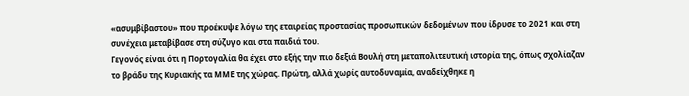«ασυμβίβαστου» που προέκυψε λόγω της εταιρείας προστασίας προσωπικών δεδομένων που ίδρυσε το 2021 και στη συνέχεια μεταβίβασε στη σύζυγο και στα παιδιά του.
Γεγονός είναι ότι η Πορτογαλία θα έχει στο εξής την πιο δεξιά Βουλή στη μεταπολιτευτική ιστορία της, όπως σχολίαζαν το βράδυ της Κυριακής τα ΜΜΕ της χώρας. Πρώτη, αλλά χωρίς αυτοδυναμία, αναδείχθηκε η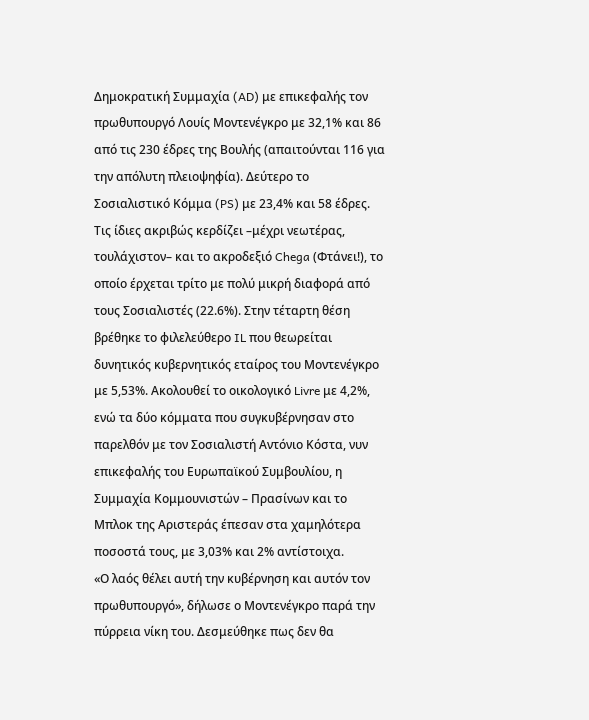Δημοκρατική Συμμαχία (AD) με επικεφαλής τον πρωθυπουργό Λουίς Μοντενέγκρο με 32,1% και 86 από τις 230 έδρες της Βουλής (απαιτούνται 116 για την απόλυτη πλειοψηφία). Δεύτερο το Σοσιαλιστικό Κόμμα (PS) με 23,4% και 58 έδρες. Τις ίδιες ακριβώς κερδίζει –μέχρι νεωτέρας, τουλάχιστον– και το ακροδεξιό Chega (Φτάνει!), το οποίο έρχεται τρίτο με πολύ μικρή διαφορά από τους Σοσιαλιστές (22.6%). Στην τέταρτη θέση βρέθηκε το φιλελεύθερο IL που θεωρείται δυνητικός κυβερνητικός εταίρος του Μοντενέγκρο με 5,53%. Ακολουθεί το οικολογικό Livre με 4,2%, ενώ τα δύο κόμματα που συγκυβέρνησαν στο παρελθόν με τον Σοσιαλιστή Αντόνιο Κόστα, νυν επικεφαλής του Ευρωπαϊκού Συμβουλίου, η Συμμαχία Κομμουνιστών – Πρασίνων και το Μπλοκ της Αριστεράς έπεσαν στα χαμηλότερα ποσοστά τους, με 3,03% και 2% αντίστοιχα.
«Ο λαός θέλει αυτή την κυβέρνηση και αυτόν τον πρωθυπουργό», δήλωσε ο Μοντενέγκρο παρά την πύρρεια νίκη του. Δεσμεύθηκε πως δεν θα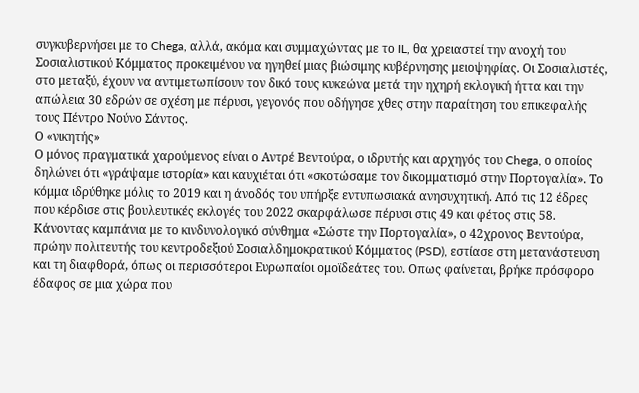συγκυβερνήσει με το Chega, αλλά, ακόμα και συμμαχώντας με το IL, θα χρειαστεί την ανοχή του Σοσιαλιστικού Κόμματος προκειμένου να ηγηθεί μιας βιώσιμης κυβέρνησης μειοψηφίας. Οι Σοσιαλιστές, στο μεταξύ, έχουν να αντιμετωπίσουν τον δικό τους κυκεώνα μετά την ηχηρή εκλογική ήττα και την απώλεια 30 εδρών σε σχέση με πέρυσι, γεγονός που οδήγησε χθες στην παραίτηση του επικεφαλής τους Πέντρο Νούνο Σάντος.
Ο «νικητής»
Ο μόνος πραγματικά χαρούμενος είναι ο Αντρέ Βεντούρα, ο ιδρυτής και αρχηγός του Chega, ο οποίος δηλώνει ότι «γράψαμε ιστορία» και καυχιέται ότι «σκοτώσαμε τον δικομματισμό στην Πορτογαλία». Το κόμμα ιδρύθηκε μόλις το 2019 και η άνοδός του υπήρξε εντυπωσιακά ανησυχητική. Από τις 12 έδρες που κέρδισε στις βουλευτικές εκλογές του 2022 σκαρφάλωσε πέρυσι στις 49 και φέτος στις 58. Κάνοντας καμπάνια με το κινδυνολογικό σύνθημα «Σώστε την Πορτογαλία», ο 42χρονος Βεντούρα, πρώην πολιτευτής του κεντροδεξιού Σοσιαλδημοκρατικού Κόμματος (PSD), εστίασε στη μετανάστευση και τη διαφθορά, όπως οι περισσότεροι Ευρωπαίοι ομοϊδεάτες του. Οπως φαίνεται, βρήκε πρόσφορο έδαφος σε μια χώρα που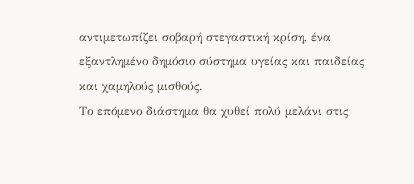αντιμετωπίζει σοβαρή στεγαστική κρίση, ένα εξαντλημένο δημόσιο σύστημα υγείας και παιδείας και χαμηλούς μισθούς.
Το επόμενο διάστημα θα χυθεί πολύ μελάνι στις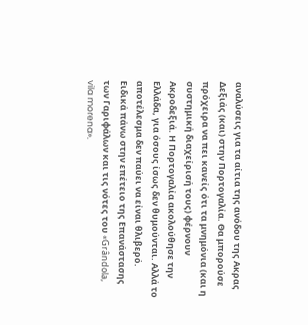αναλύσεις για τα αίτια της ανόδου της Ακρας Δεξιάς (και) στην Πορτογαλία. Θα μπορούσε πρόχειρα να πει κανείς ότι τα μνημόνια (και η συστημική διαχείρισή τους) φέρνουν Ακροδεξιά. Η Πορτογαλία ακολούθησε την Ελλάδα, για όσους ίσως δεν θυμούνται. Αλλά το αποτέλεσμα δεν παύει να είναι θλιβερό. Ειδικά πάνω στην επέτειο της Επανάστασης των Γαριφάλων και τις νότες του «Grândola, vila morena».